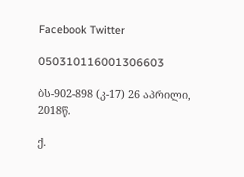Facebook Twitter

050310116001306603

ბს-902-898 (კ-17) 26 აპრილი, 2018წ.

ქ.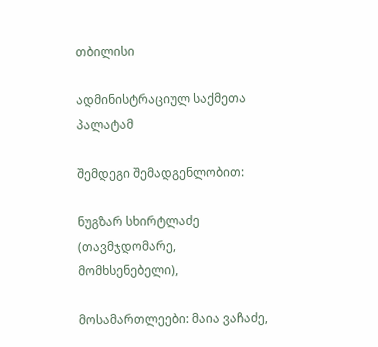თბილისი

ადმინისტრაციულ საქმეთა პალატამ

შემდეგი შემადგენლობით:

ნუგზარ სხირტლაძე (თავმჯდომარე, მომხსენებელი),

მოსამართლეები: მაია ვაჩაძე,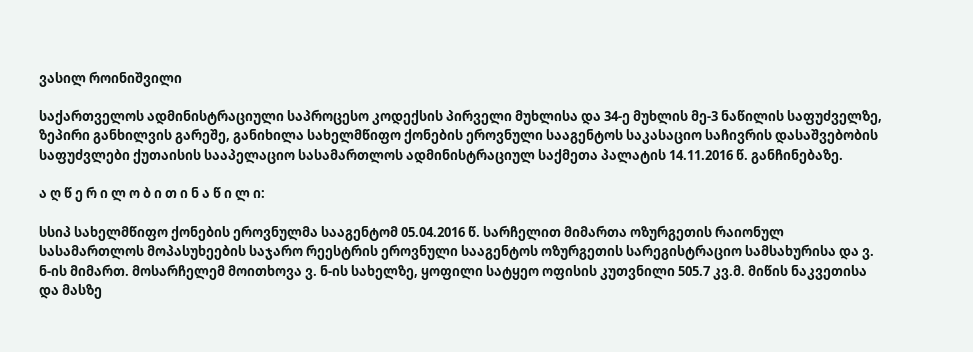ვასილ როინიშვილი

საქართველოს ადმინისტრაციული საპროცესო კოდექსის პირველი მუხლისა და 34-ე მუხლის მე-3 ნაწილის საფუძველზე, ზეპირი განხილვის გარეშე, განიხილა სახელმწიფო ქონების ეროვნული სააგენტოს საკასაციო საჩივრის დასაშვებობის საფუძვლები ქუთაისის სააპელაციო სასამართლოს ადმინისტრაციულ საქმეთა პალატის 14.11.2016 წ. განჩინებაზე.

ა ღ წ ე რ ი ლ ო ბ ი თ ი ნ ა წ ი ლ ი:

სსიპ სახელმწიფო ქონების ეროვნულმა სააგენტომ 05.04.2016 წ. სარჩელით მიმართა ოზურგეთის რაიონულ სასამართლოს მოპასუხეების საჯარო რეესტრის ეროვნული სააგენტოს ოზურგეთის სარეგისტრაციო სამსახურისა და ვ. ნ-ის მიმართ. მოსარჩელემ მოითხოვა ვ. ნ-ის სახელზე, ყოფილი სატყეო ოფისის კუთვნილი 505.7 კვ.მ. მიწის ნაკვეთისა და მასზე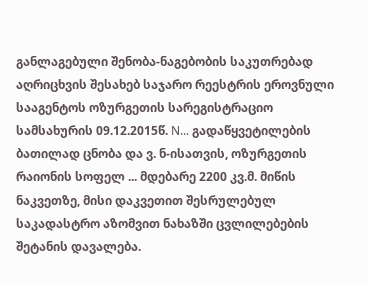განლაგებული შენობა-ნაგებობის საკუთრებად აღრიცხვის შესახებ საჯარო რეესტრის ეროვნული სააგენტოს ოზურგეთის სარეგისტრაციო სამსახურის 09.12.2015წ. N... გადაწყვეტილების ბათილად ცნობა და ვ. ნ-ისათვის, ოზურგეთის რაიონის სოფელ ... მდებარე 2200 კვ.მ. მიწის ნაკვეთზე, მისი დაკვეთით შესრულებულ საკადასტრო აზომვით ნახაზში ცვლილებების შეტანის დავალება.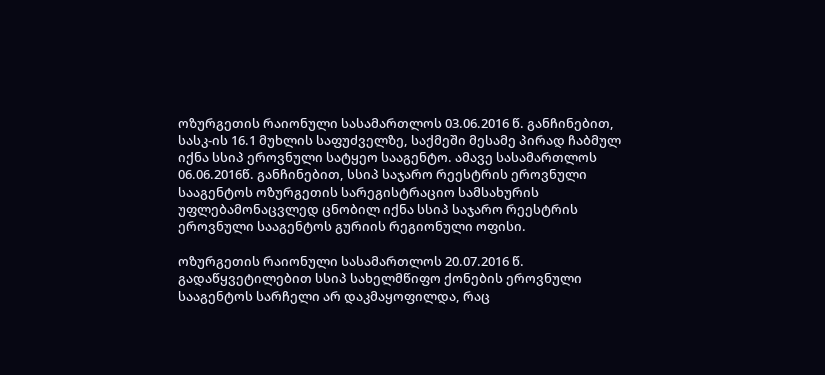ოზურგეთის რაიონული სასამართლოს 03.06.2016 წ. განჩინებით, სასკ-ის 16.1 მუხლის საფუძველზე, საქმეში მესამე პირად ჩაბმულ იქნა სსიპ ეროვნული სატყეო სააგენტო. ამავე სასამართლოს 06.06.2016წ. განჩინებით, სსიპ საჯარო რეესტრის ეროვნული სააგენტოს ოზურგეთის სარეგისტრაციო სამსახურის უფლებამონაცვლედ ცნობილ იქნა სსიპ საჯარო რეესტრის ეროვნული სააგენტოს გურიის რეგიონული ოფისი.

ოზურგეთის რაიონული სასამართლოს 20.07.2016 წ. გადაწყვეტილებით სსიპ სახელმწიფო ქონების ეროვნული სააგენტოს სარჩელი არ დაკმაყოფილდა, რაც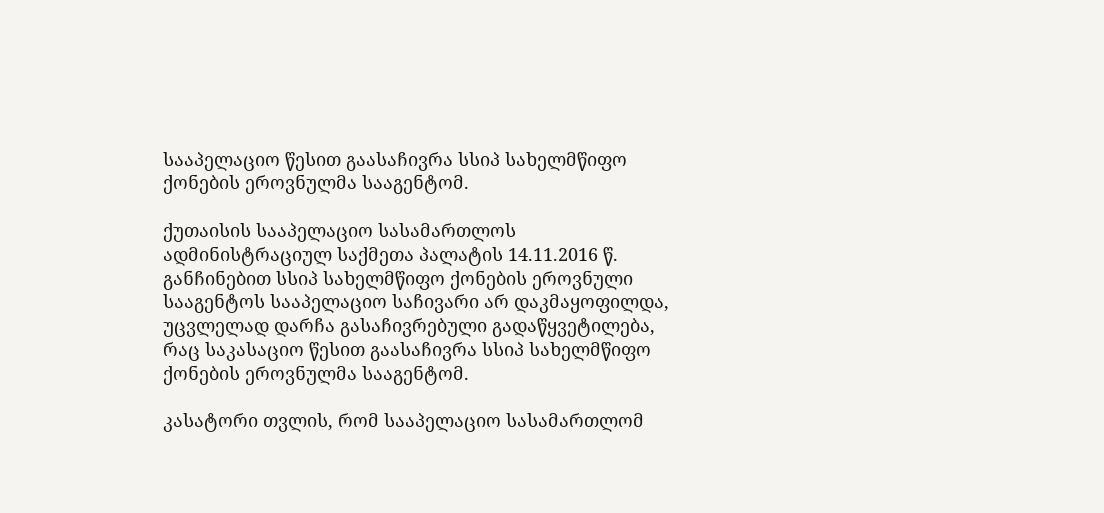სააპელაციო წესით გაასაჩივრა სსიპ სახელმწიფო ქონების ეროვნულმა სააგენტომ.

ქუთაისის სააპელაციო სასამართლოს ადმინისტრაციულ საქმეთა პალატის 14.11.2016 წ. განჩინებით სსიპ სახელმწიფო ქონების ეროვნული სააგენტოს სააპელაციო საჩივარი არ დაკმაყოფილდა, უცვლელად დარჩა გასაჩივრებული გადაწყვეტილება, რაც საკასაციო წესით გაასაჩივრა სსიპ სახელმწიფო ქონების ეროვნულმა სააგენტომ.

კასატორი თვლის, რომ სააპელაციო სასამართლომ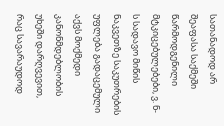სათანადოდ არ შეაფასა საქმეში წარმოდგენილი მტკიცებულებები, ვ. ნ-ს სადავო მიწის ნაკვეთზე საკუთრების უფლება გადაცემული აქვს მოქმედი კანონმდებლობის უხეში დარღვევით, რაც სავარაუდოდ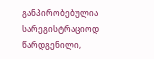განპირობებულია სარეგისტრაციოდ წარდგენილი,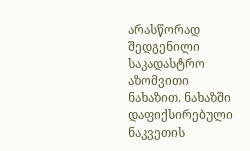არასწორად შედგენილი საკადასტრო აზომვითი ნახაზით. ნახაზში დაფიქსირებული ნაკვეთის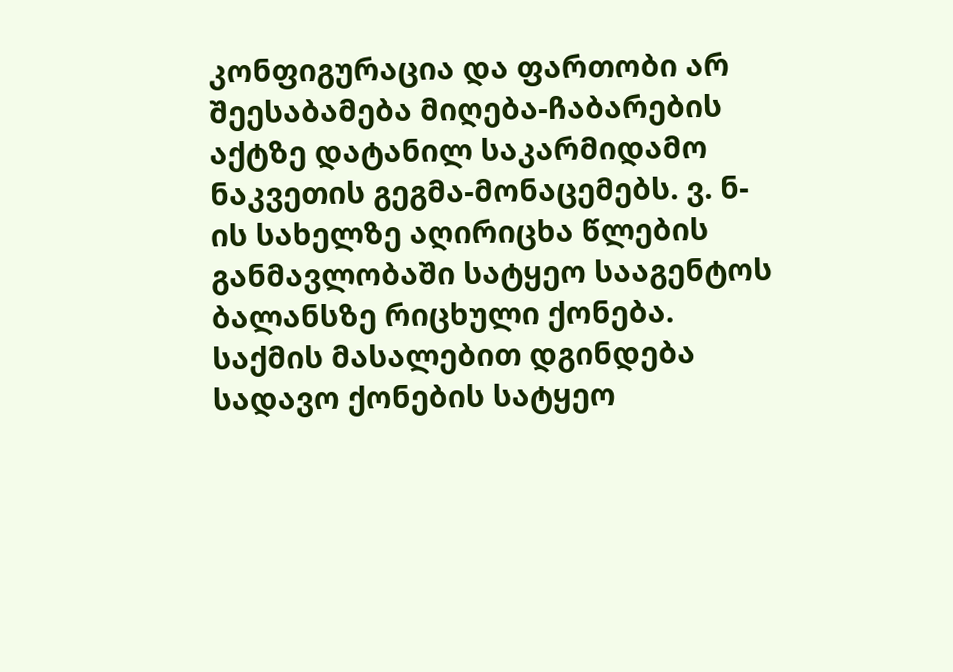კონფიგურაცია და ფართობი არ შეესაბამება მიღება-ჩაბარების აქტზე დატანილ საკარმიდამო ნაკვეთის გეგმა-მონაცემებს. ვ. ნ-ის სახელზე აღირიცხა წლების განმავლობაში სატყეო სააგენტოს ბალანსზე რიცხული ქონება. საქმის მასალებით დგინდება სადავო ქონების სატყეო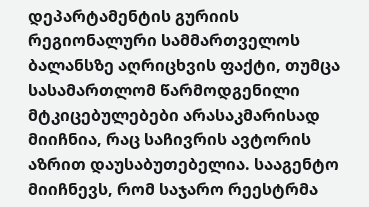დეპარტამენტის გურიის რეგიონალური სამმართველოს ბალანსზე აღრიცხვის ფაქტი, თუმცა სასამართლომ წარმოდგენილი მტკიცებულებები არასაკმარისად მიიჩნია, რაც საჩივრის ავტორის აზრით დაუსაბუთებელია. სააგენტო მიიჩნევს, რომ საჯარო რეესტრმა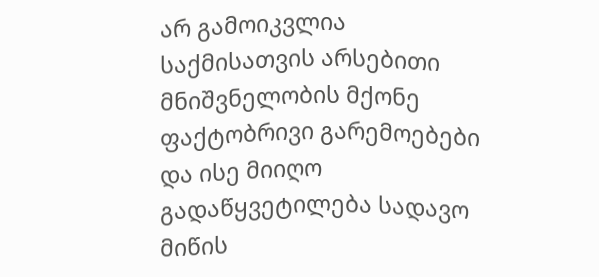არ გამოიკვლია საქმისათვის არსებითი მნიშვნელობის მქონე ფაქტობრივი გარემოებები და ისე მიიღო გადაწყვეტილება სადავო მიწის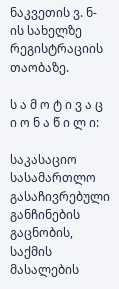ნაკვეთის ვ. ნ-ის სახელზე რეგისტრაციის თაობაზე.

ს ა მ ო ტ ი ვ ა ც ი ო ნ ა წ ი ლ ი:

საკასაციო სასამართლო გასაჩივრებული განჩინების გაცნობის, საქმის მასალების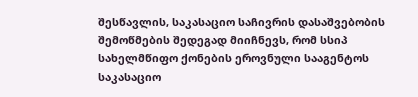შესწავლის, საკასაციო საჩივრის დასაშვებობის შემოწმების შედეგად მიიჩნევს, რომ სსიპ სახელმწიფო ქონების ეროვნული სააგენტოს საკასაციო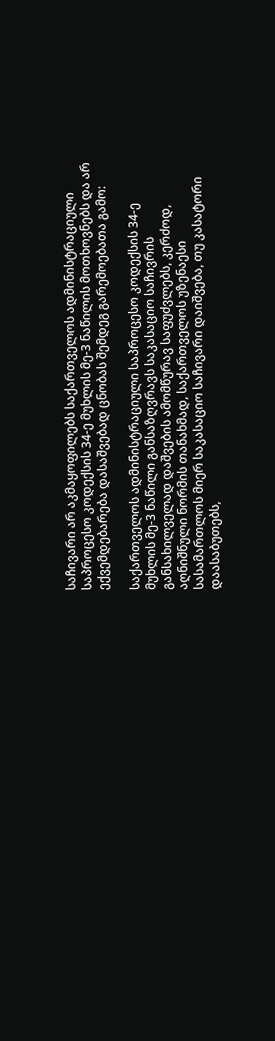საჩივარი არ აკმაყოფილებს საქართველოს ადმინისტრაციული საპროცესო კოდექსის 34-ე მუხლის მე-3 ნაწილის მოთხოვნებს და არ ექვემდებარება დასაშვებად ცნობას შემდეგ გარემოებათა გამო:

საქართველოს ადმინისტრაციული საპროცესო კოდექსის 34-ე მუხლის მე-3 ნაწილი განსაზღვრავს საკასაციო საჩივრის განსახილველად დაშვების ამომწურავ საფუძვლებს, კერძოდ, აღნიშნული ნორმის თანახმად, საქართველოს უზენაესი სასამართლოს მიერ საკასაციო საჩივარი დაიშვება, თუ კასატორი დაასაბუთებს,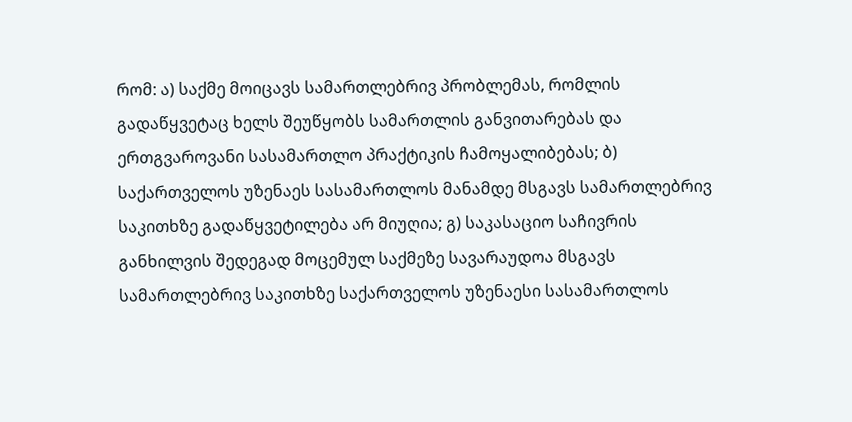რომ: ა) საქმე მოიცავს სამართლებრივ პრობლემას, რომლის გადაწყვეტაც ხელს შეუწყობს სამართლის განვითარებას და ერთგვაროვანი სასამართლო პრაქტიკის ჩამოყალიბებას; ბ) საქართველოს უზენაეს სასამართლოს მანამდე მსგავს სამართლებრივ საკითხზე გადაწყვეტილება არ მიუღია; გ) საკასაციო საჩივრის განხილვის შედეგად მოცემულ საქმეზე სავარაუდოა მსგავს სამართლებრივ საკითხზე საქართველოს უზენაესი სასამართლოს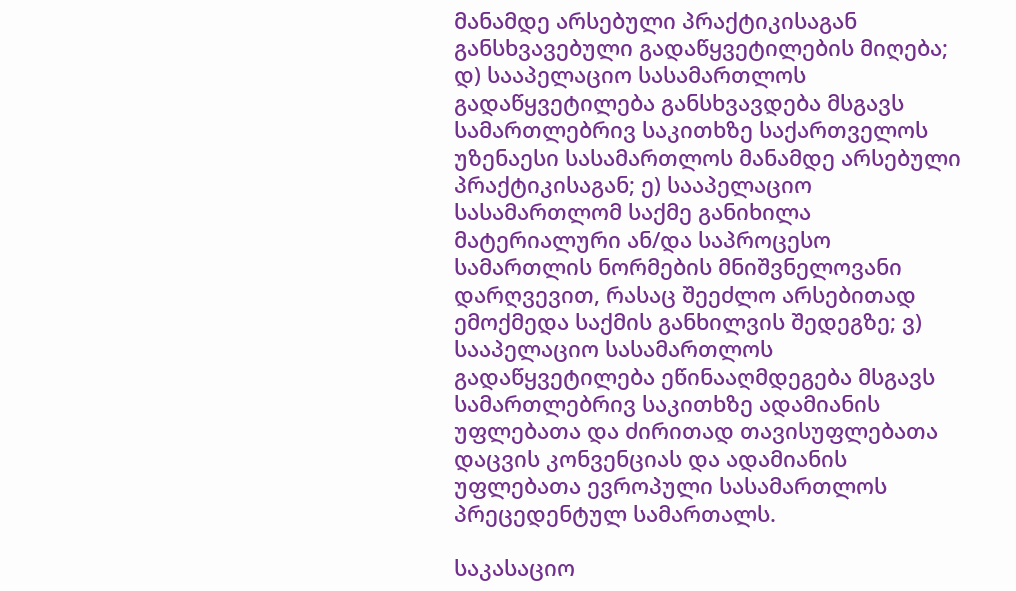მანამდე არსებული პრაქტიკისაგან განსხვავებული გადაწყვეტილების მიღება; დ) სააპელაციო სასამართლოს გადაწყვეტილება განსხვავდება მსგავს სამართლებრივ საკითხზე საქართველოს უზენაესი სასამართლოს მანამდე არსებული პრაქტიკისაგან; ე) სააპელაციო სასამართლომ საქმე განიხილა მატერიალური ან/და საპროცესო სამართლის ნორმების მნიშვნელოვანი დარღვევით, რასაც შეეძლო არსებითად ემოქმედა საქმის განხილვის შედეგზე; ვ) სააპელაციო სასამართლოს გადაწყვეტილება ეწინააღმდეგება მსგავს სამართლებრივ საკითხზე ადამიანის უფლებათა და ძირითად თავისუფლებათა დაცვის კონვენციას და ადამიანის უფლებათა ევროპული სასამართლოს პრეცედენტულ სამართალს.

საკასაციო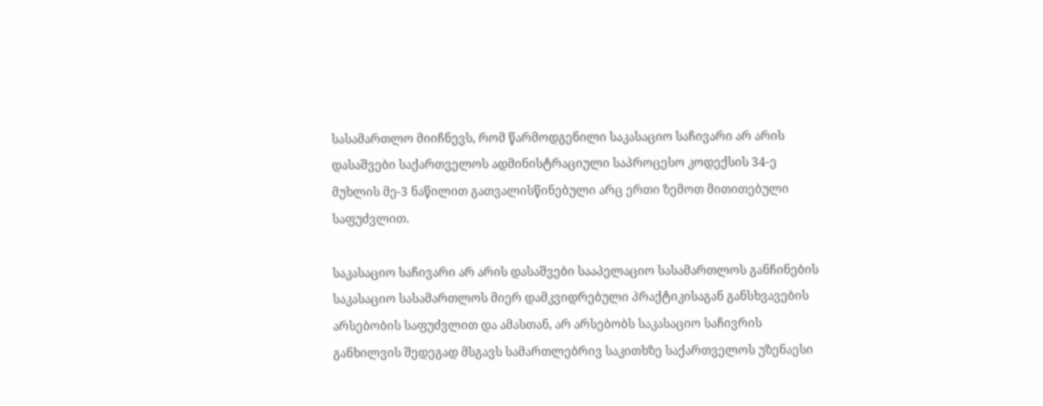სასამართლო მიიჩნევს, რომ წარმოდგენილი საკასაციო საჩივარი არ არის დასაშვები საქართველოს ადმინისტრაციული საპროცესო კოდექსის 34-ე მუხლის მე-3 ნაწილით გათვალისწინებული არც ერთი ზემოთ მითითებული საფუძვლით.

საკასაციო საჩივარი არ არის დასაშვები სააპელაციო სასამართლოს განჩინების საკასაციო სასამართლოს მიერ დამკვიდრებული პრაქტიკისაგან განსხვავების არსებობის საფუძვლით და ამასთან, არ არსებობს საკასაციო საჩივრის განხილვის შედეგად მსგავს სამართლებრივ საკითხზე საქართველოს უზენაესი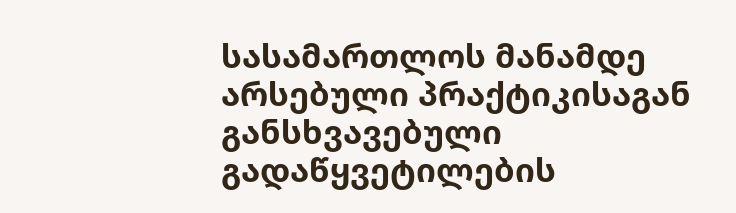სასამართლოს მანამდე არსებული პრაქტიკისაგან განსხვავებული გადაწყვეტილების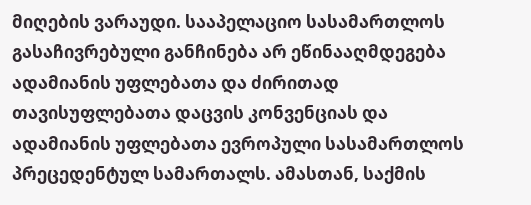მიღების ვარაუდი. სააპელაციო სასამართლოს გასაჩივრებული განჩინება არ ეწინააღმდეგება ადამიანის უფლებათა და ძირითად თავისუფლებათა დაცვის კონვენციას და ადამიანის უფლებათა ევროპული სასამართლოს პრეცედენტულ სამართალს. ამასთან, საქმის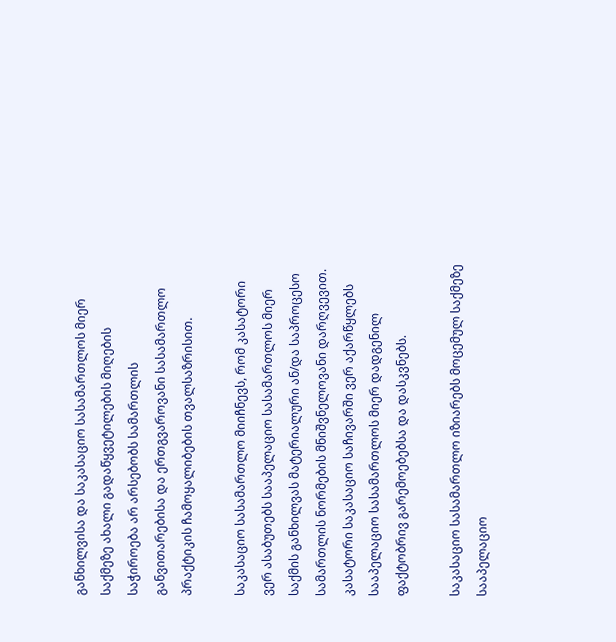განხილვისა და საკასაციო სასამართლოს მიერ საქმეზე ახალი გადაწყვეტილების მიღების საჭიროება არ არსებობს სამართლის განვითარებისა და ერთგვაროვანი სასამართლო პრაქტიკის ჩამოყალიბების თვალსაზრისით.

საკასაციო სასამართლო მიიჩნევს, რომ კასატორი ვერ ასაბუთებს სააპელაციო სასამართლოს მიერ საქმის განხილვას მატერიალური ან/და საპროცესო სამართლის ნორმების მნიშვნელოვანი დარღვევით. კასატორი საკასაციო საჩივარში ვერ აქარწყლებს სააპელაციო სასამართლოს მიერ დადგენილ ფაქტობრივ გარემოებებსა და დასკვნებს.

საკასაციო სასამართლო იზიარებს მოცემულ საქმეზე სააპელაციო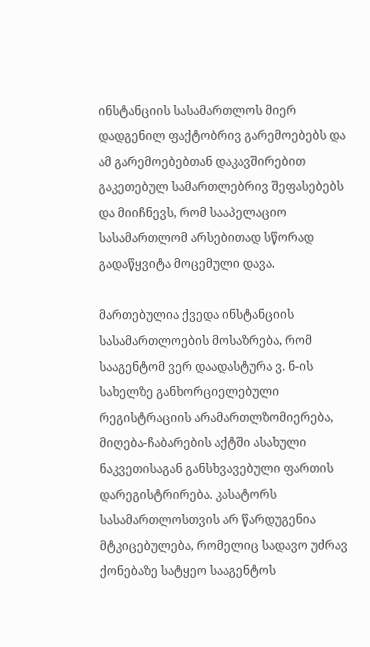ინსტანციის სასამართლოს მიერ დადგენილ ფაქტობრივ გარემოებებს და ამ გარემოებებთან დაკავშირებით გაკეთებულ სამართლებრივ შეფასებებს და მიიჩნევს, რომ სააპელაციო სასამართლომ არსებითად სწორად გადაწყვიტა მოცემული დავა.

მართებულია ქვედა ინსტანციის სასამართლოების მოსაზრება, რომ სააგენტომ ვერ დაადასტურა ვ. ნ-ის სახელზე განხორციელებული რეგისტრაციის არამართლზომიერება, მიღება-ჩაბარების აქტში ასახული ნაკვეთისაგან განსხვავებული ფართის დარეგისტრირება. კასატორს სასამართლოსთვის არ წარდუგენია მტკიცებულება, რომელიც სადავო უძრავ ქონებაზე სატყეო სააგენტოს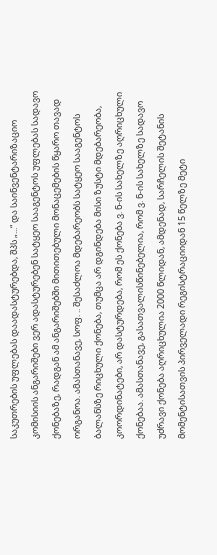საკუთრების უფლებას დაადასტურებდა, შპს „...“ და საინვენტარიზაციო კომისიის ანგარიშები ვერ ადასტურებენ სატყეო სააგენტოს უფლებას სადავო ქონებაზე, რადგან ამ ანგარიშებში მითითებული მონაცემების წყარო თავად ორგანოა. ამასთანავე, სოფ. .. შესაძლოა მდებარეობს სატყეო სააგენტოს ბალანსზე რიცხული ქონება, თუმცა არ დგინდება მისი ზუსტი მდებარეობა, კოორდინატები, არ დასტურდება, რომ ეს ქონება ვ. ნ-ის სახელზე აღრიცხული ქონებაა. ამასთანავე, გასათვალისწინებელია, რომ ვ. ნ-ის სახელზე სადავო უძრავი ქონება აღრიცხულია 2000 წლიდან, ამდენად, სარჩელის შეტანის მომენტისათვის პირველადი რეგისტრაციიდან 15 წელზე მეტი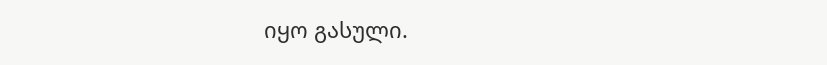იყო გასული.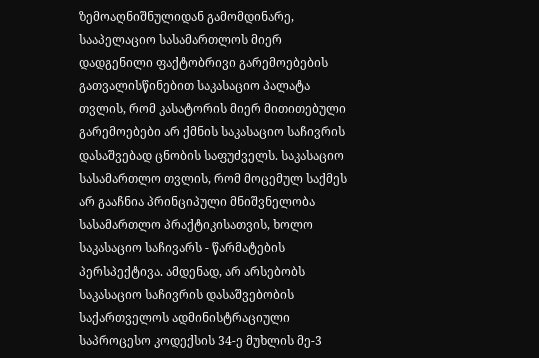ზემოაღნიშნულიდან გამომდინარე, სააპელაციო სასამართლოს მიერ დადგენილი ფაქტობრივი გარემოებების გათვალისწინებით საკასაციო პალატა თვლის, რომ კასატორის მიერ მითითებული გარემოებები არ ქმნის საკასაციო საჩივრის დასაშვებად ცნობის საფუძველს. საკასაციო სასამართლო თვლის, რომ მოცემულ საქმეს არ გააჩნია პრინციპული მნიშვნელობა სასამართლო პრაქტიკისათვის, ხოლო საკასაციო საჩივარს - წარმატების პერსპექტივა. ამდენად, არ არსებობს საკასაციო საჩივრის დასაშვებობის საქართველოს ადმინისტრაციული საპროცესო კოდექსის 34-ე მუხლის მე-3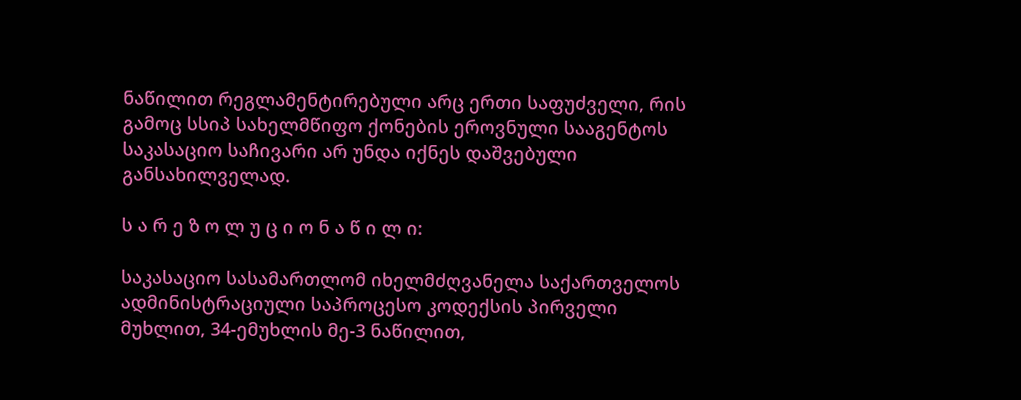ნაწილით რეგლამენტირებული არც ერთი საფუძველი, რის გამოც სსიპ სახელმწიფო ქონების ეროვნული სააგენტოს საკასაციო საჩივარი არ უნდა იქნეს დაშვებული განსახილველად.

ს ა რ ე ზ ო ლ უ ც ი ო ნ ა წ ი ლ ი:

საკასაციო სასამართლომ იხელმძღვანელა საქართველოს ადმინისტრაციული საპროცესო კოდექსის პირველი მუხლით, 34-ემუხლის მე-3 ნაწილით,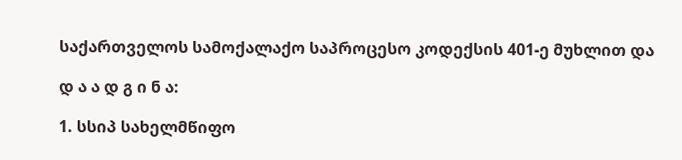საქართველოს სამოქალაქო საპროცესო კოდექსის 401-ე მუხლით და

დ ა ა დ გ ი ნ ა:

1. სსიპ სახელმწიფო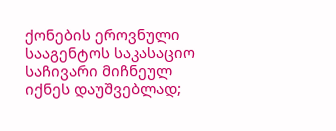ქონების ეროვნული სააგენტოს საკასაციო საჩივარი მიჩნეულ იქნეს დაუშვებლად;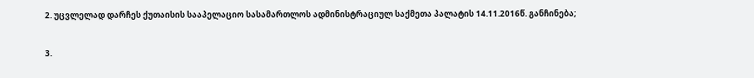2. უცვლელად დარჩეს ქუთაისის სააპელაციო სასამართლოს ადმინისტრაციულ საქმეთა პალატის 14.11.2016წ. განჩინება;

3.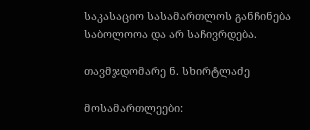საკასაციო სასამართლოს განჩინება საბოლოოა და არ საჩივრდება.

თავმჯდომარე ნ. სხირტლაძე

მოსამართლეები: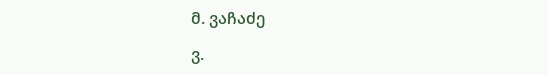მ. ვაჩაძე

ვ.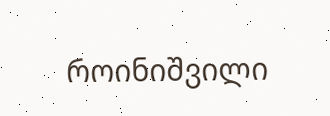როინიშვილი